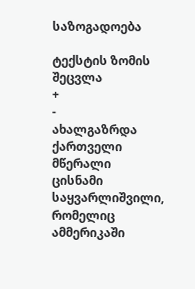საზოგადოება

ტექსტის ზომის შეცვლა
+
-
ახალგაზრდა ქართველი მწერალი ცისნამი საყვარლიშვილი, რომელიც ამმერიკაში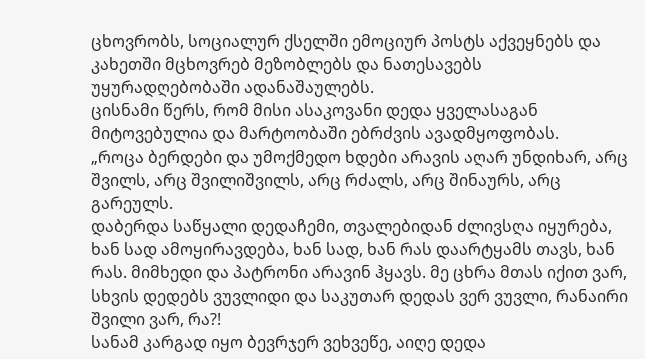ცხოვრობს, სოციალურ ქსელში ემოციურ პოსტს აქვეყნებს და კახეთში მცხოვრებ მეზობლებს და ნათესავებს უყურადღებობაში ადანაშაულებს.
ცისნამი წერს, რომ მისი ასაკოვანი დედა ყველასაგან მიტოვებულია და მარტოობაში ებრძვის ავადმყოფობას.
„როცა ბერდები და უმოქმედო ხდები არავის აღარ უნდიხარ, არც შვილს, არც შვილიშვილს, არც რძალს, არც შინაურს, არც გარეულს.
დაბერდა საწყალი დედაჩემი, თვალებიდან ძლივსღა იყურება, ხან სად ამოყირავდება, ხან სად, ხან რას დაარტყამს თავს, ხან რას. მიმხედი და პატრონი არავინ ჰყავს. მე ცხრა მთას იქით ვარ, სხვის დედებს ვუვლიდი და საკუთარ დედას ვერ ვუვლი, რანაირი შვილი ვარ, რა?!
სანამ კარგად იყო ბევრჯერ ვეხვეწე, აიღე დედა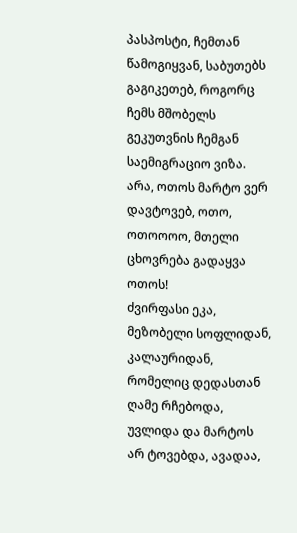პასპოსტი, ჩემთან წამოგიყვან, საბუთებს გაგიკეთებ, როგორც ჩემს მშობელს გეკუთვნის ჩემგან საემიგრაციო ვიზა. არა, ოთოს მარტო ვერ დავტოვებ, ოთო, ოთოოოო, მთელი ცხოვრება გადაყვა ოთოს!
ძვირფასი ეკა, მეზობელი სოფლიდან, კალაურიდან, რომელიც დედასთან ღამე რჩებოდა, უვლიდა და მარტოს არ ტოვებდა, ავადაა,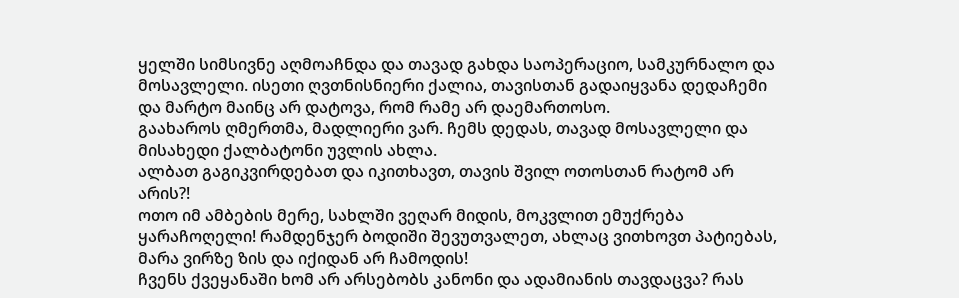ყელში სიმსივნე აღმოაჩნდა და თავად გახდა საოპერაციო, სამკურნალო და მოსავლელი. ისეთი ღვთნისნიერი ქალია, თავისთან გადაიყვანა დედაჩემი და მარტო მაინც არ დატოვა, რომ რამე არ დაემართოსო.
გაახაროს ღმერთმა, მადლიერი ვარ. ჩემს დედას, თავად მოსავლელი და მისახედი ქალბატონი უვლის ახლა.
ალბათ გაგიკვირდებათ და იკითხავთ, თავის შვილ ოთოსთან რატომ არ არის?!
ოთო იმ ამბების მერე, სახლში ვეღარ მიდის, მოკვლით ემუქრება ყარაჩოღელი! რამდენჯერ ბოდიში შევუთვალეთ, ახლაც ვითხოვთ პატიებას, მარა ვირზე ზის და იქიდან არ ჩამოდის!
ჩვენს ქვეყანაში ხომ არ არსებობს კანონი და ადამიანის თავდაცვა? რას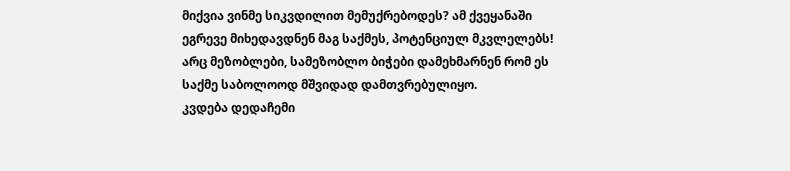მიქვია ვინმე სიკვდილით მემუქრებოდეს? ამ ქვეყანაში ეგრევე მიხედავდნენ მაგ საქმეს, პოტენციულ მკვლელებს!
არც მეზობლები, სამეზობლო ბიჭები დამეხმარნენ რომ ეს საქმე საბოლოოდ მშვიდად დამთვრებულიყო.
კვდება დედაჩემი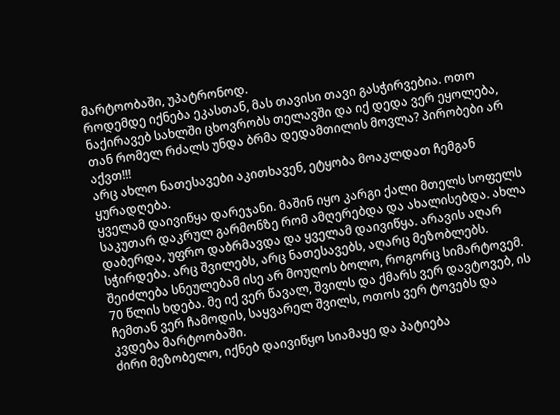მარტოობაში, უპატრონოდ.
როდემდე იქნება ეკასთან, მას თავისი თავი გასჭირვებია. ოთო ნაქირავებ სახლში ცხოვრობს თელავში და იქ დედა ვერ ეყოლება, თან რომელ რძალს უნდა ბრმა დედამთილის მოვლა? პირობები არ აქვთ!!!
არც ახლო ნათესავები აკითხავენ, ეტყობა მოაკლდათ ჩემგან ყურადღება.
ყველამ დაივიწყა დარეჯანი. მაშინ იყო კარგი ქალი მთელს სოფელს საკუთარ დაკრულ გარმონზე რომ ამღერებდა და ახალისებდა. ახლა დაბერდა, უფრო დაბრმავდა და ყველამ დაივიწყა. არავის აღარ სჭირდება. არც შვილებს, არც ნათესავებს, აღარც მეზობლებს.
შეიძლება სნეულებამ ისე არ მოუღოს ბოლო, როგორც სიმარტოვემ. 70 წლის ხდება. მე იქ ვერ წავალ, შვილს და ქმარს ვერ დავტოვებ, ის ჩემთან ვერ ჩამოდის, საყვარელ შვილს, ოთოს ვერ ტოვებს და კვდება მარტოობაში.
ძირი მეზობელო, იქნებ დაივიწყო სიამაყე და პატიება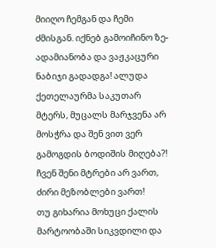მიიღო ჩემგან და ჩემი ძმისგან. იქნებ გამოიჩინო ზე-ადამიანობა და ვაჟკაცური ნაბიჯი გადადგა! ალუდა ქეთელაურმა საკუთარ მტერს, მუცალს მარჯვენა არ მოსჭრა და შენ ვით ვერ გამოგდის ბოდიშის მიღება?! ჩვენ შენი მტრები არ ვართ, ძირი მეზობლები ვართ!
თუ გიხარია მოხუცი ქალის მარტოობაში სიკვდილი და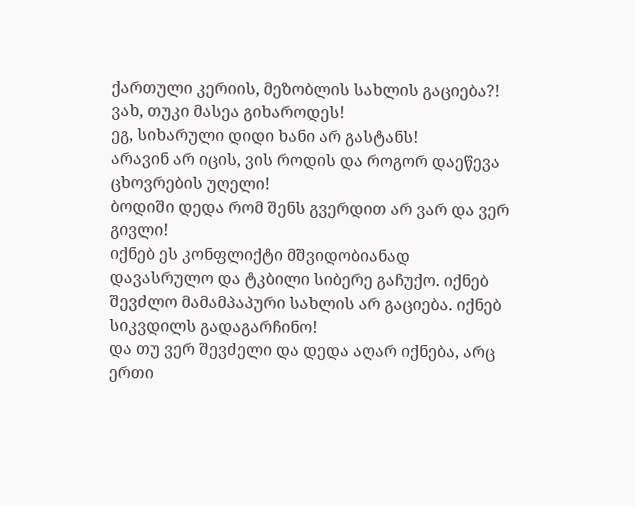ქართული კერიის, მეზობლის სახლის გაციება?!
ვახ, თუკი მასეა გიხაროდეს!
ეგ, სიხარული დიდი ხანი არ გასტანს!
არავინ არ იცის, ვის როდის და როგორ დაეწევა ცხოვრების უღელი!
ბოდიში დედა რომ შენს გვერდით არ ვარ და ვერ გივლი!
იქნებ ეს კონფლიქტი მშვიდობიანად დავასრულო და ტკბილი სიბერე გაჩუქო. იქნებ შევძლო მამამპაპური სახლის არ გაციება. იქნებ სიკვდილს გადაგარჩინო!
და თუ ვერ შევძელი და დედა აღარ იქნება, არც ერთი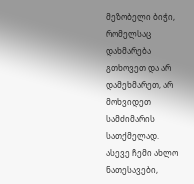მეზობელი ბიჭი, რომელსაც დახმარება გთხოვეთ და არ დამეხმარეთ, არ მოხვიდეთ სამძიმარის სათქმელად. ასევე ჩემი ახლო ნათესავები,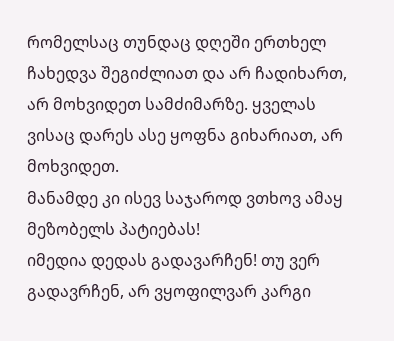რომელსაც თუნდაც დღეში ერთხელ ჩახედვა შეგიძლიათ და არ ჩადიხართ, არ მოხვიდეთ სამძიმარზე. ყველას ვისაც დარეს ასე ყოფნა გიხარიათ, არ მოხვიდეთ.
მანამდე კი ისევ საჯაროდ ვთხოვ ამაყ მეზობელს პატიებას!
იმედია დედას გადავარჩენ! თუ ვერ გადავრჩენ, არ ვყოფილვარ კარგი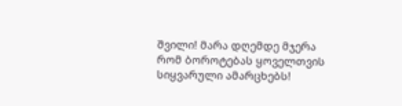შვილი! მარა დღემდე მჯერა რომ ბოროტებას ყოველთვის სიყვარული ამარცხებს!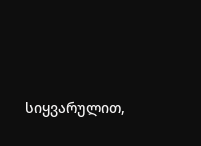სიყვარულით,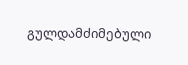გულდამძიმებული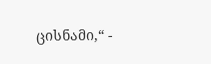ცისნამი,“ -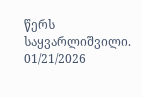წერს საყვარლიშვილი.
01/21/2026